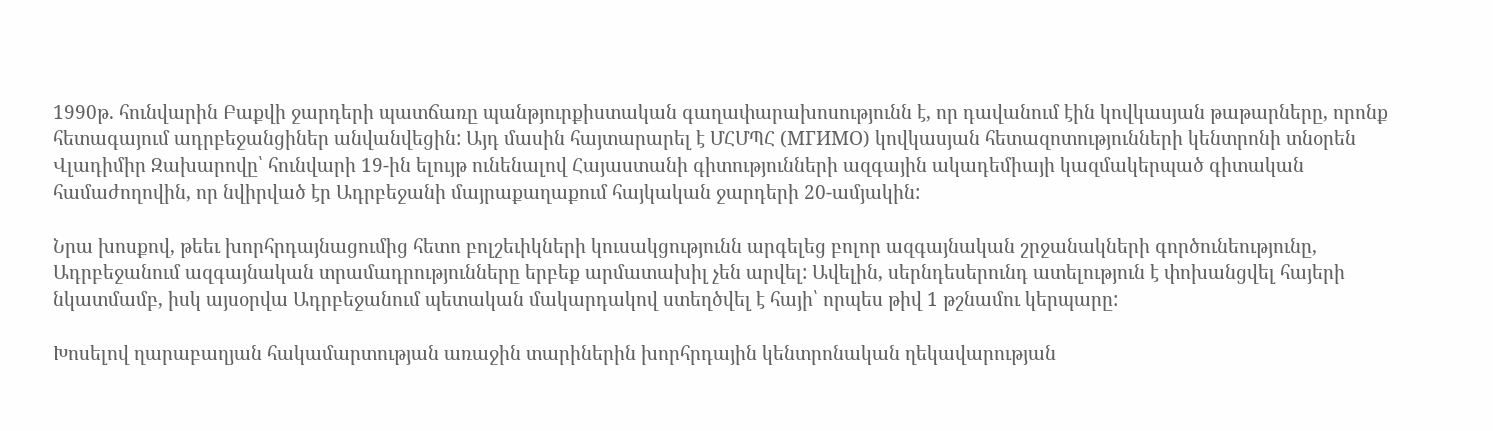1990թ. հունվարին Բաքվի ջարդերի պատճառը պանթյուրքիստական գաղափարախոսությունն է, որ դավանում էին կովկասյան թաթարները, որոնք հետագայում ադրբեջանցիներ անվանվեցին: Այդ մասին հայտարարել է ՄՀՄՊՀ (МГИМО) կովկասյան հետազոտությունների կենտրոնի տնօրեն Վլադիմիր Զախարովը՝ հունվարի 19-ին ելույթ ունենալով Հայաստանի գիտությունների ազգային ակադեմիայի կազմակերպած գիտական համաժողովին, որ նվիրված էր Ադրբեջանի մայրաքաղաքում հայկական ջարդերի 20-ամյակին:

Նրա խոսքով, թեեւ խորհրդայնացումից հետո բոլշեւիկների կուսակցությունն արգելեց բոլոր ազգայնական շրջանակների գործունեությունը, Ադրբեջանում ազգայնական տրամադրությունները երբեք արմատախիլ չեն արվել: Ավելին, սերնդեսերունդ ատելություն է փոխանցվել հայերի նկատմամբ, իսկ այսօրվա Ադրբեջանում պետական մակարդակով ստեղծվել է հայի՝ որպես թիվ 1 թշնամու կերպարը:

Խոսելով ղարաբաղյան հակամարտության առաջին տարիներին խորհրդային կենտրոնական ղեկավարության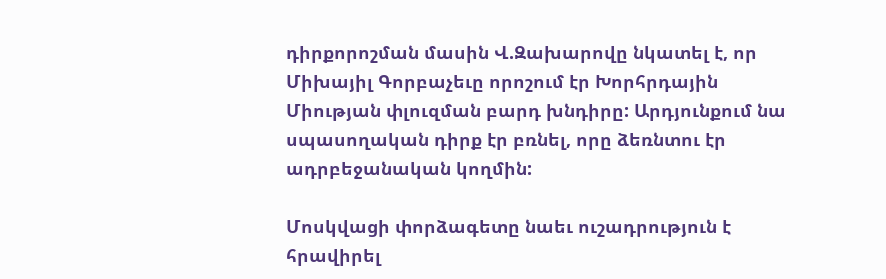դիրքորոշման մասին Վ.Զախարովը նկատել է, որ Միխայիլ Գորբաչեւը որոշում էր Խորհրդային Միության փլուզման բարդ խնդիրը: Արդյունքում նա սպասողական դիրք էր բռնել, որը ձեռնտու էր ադրբեջանական կողմին:

Մոսկվացի փորձագետը նաեւ ուշադրություն է հրավիրել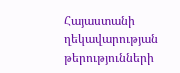Հայաստանի ղեկավարության թերությունների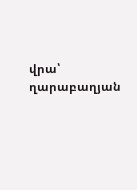վրա՝ ղարաբաղյան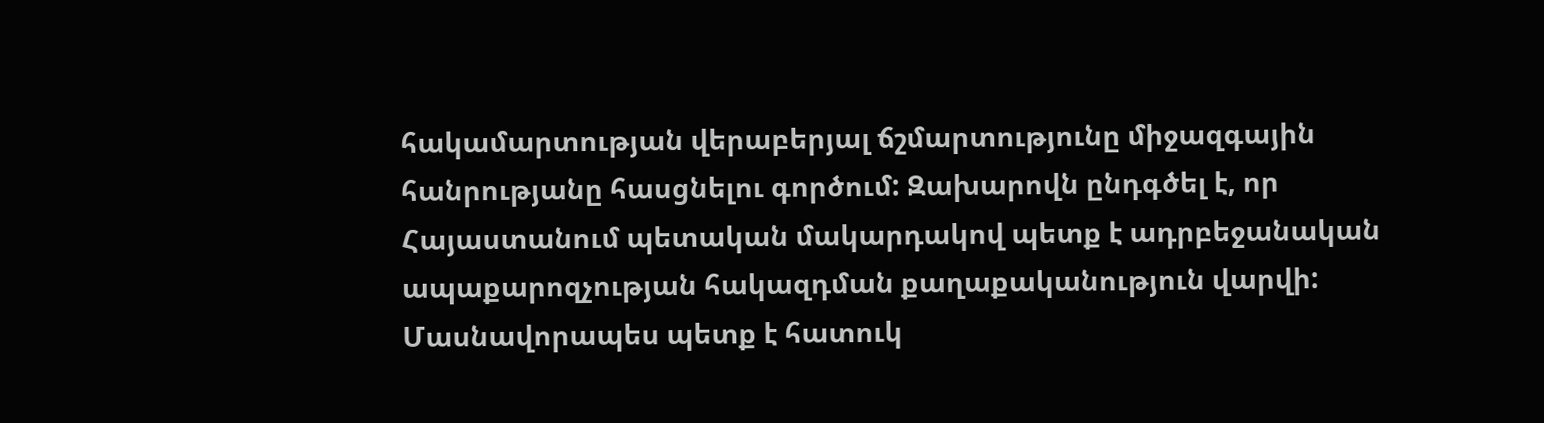հակամարտության վերաբերյալ ճշմարտությունը միջազգային հանրությանը հասցնելու գործում: Զախարովն ընդգծել է, որ Հայաստանում պետական մակարդակով պետք է ադրբեջանական ապաքարոզչության հակազդման քաղաքականություն վարվի: Մասնավորապես պետք է հատուկ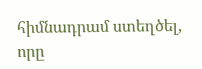հիմնադրամ ստեղծել, որը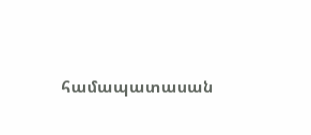համապատասան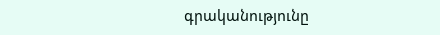գրականությունը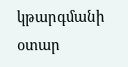կթարգմանի օտար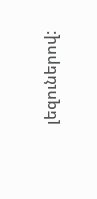լեզուներով: